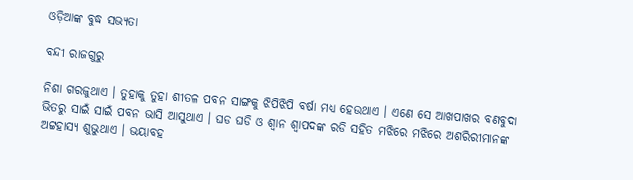ଓଡ଼ିଆଙ୍କ ବୁଦ୍ଧ ସଭ୍ୟତା

ବନ୍ଦୀ ରାଜଗୁରୁ

ନିଶା ଗରଜୁଥାଏ । ତୁହାକୁ ତୁହା ଶୀତଳ ପବନ ସାଙ୍ଗକୁ ଝିପିଝିପି ବର୍ଷା ମଧ୍ୟ ହେଉଥାଏ । ଏଣେ ସେ ଆଖପାଖର ବଣବୁଦା ଭିତରୁ ସାଇଁ ସାଇଁ ପବନ ଭାସି ଆସୁଥାଏ । ଘଡ ଘଡି ଓ ଶ୍ୱାନ ଶ୍ୱାପଦଙ୍କ ରଡି ସହିତ ମଝିରେ ମଝିରେ ଅଶରିରୀମାନଙ୍କ ଅଟ୍ଟହାସ୍ୟ ଶୁଭୁଥାଏ । ଭୟାବହ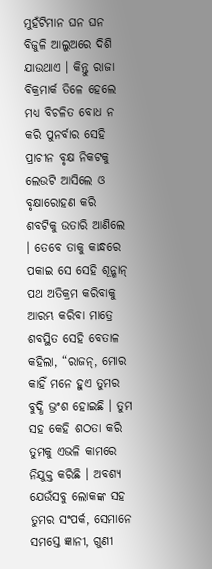ମୁହଁଟିମାନ ଘନ ଘନ ବିଜୁଳି ଆଲୁଅରେ ଦିଶି ଯାଉଥାଏ । କିନ୍ତୁ ରାଜା ବିକ୍ରମାର୍କ ତିଳେ ହେଲେ ମଧ୍ୟ ବିଚଳିତ ବୋଧ ନ କରି ପୁନର୍ବାର ସେହି ପ୍ରାଚୀନ ବୃକ୍ଷ ନିକଟକୁ ଲେଉଟି ଆସିଲେ ଓ ବୃକ୍ଷାରୋହଣ କରି ଶବଟିକୁ ଉତାରି ଆଣିଲେ । ତେବେ ତାକୁ କାନ୍ଧରେ ପକାଇ ସେ ସେହି ଶୂନ୍ଶାନ୍ ପଥ ଅତିକ୍ରମ କରିବାକୁ ଆରମ୍ଭ କରିବା ମାତ୍ରେ ଶବସ୍ଥିତ ସେହି ବେତାଳ କହିଲା, “ରାଜନ୍, ମୋର କାହିଁ ମନେ ହୁଏ ତୁମର ବୁଦ୍ଧି ଭ୍ରଂଶ ହୋଇଛି । ତୁମ ସହ କେହି ଶଠତା କରି ତୁମକୁ ଏଭଳି କାମରେ ନିଯୁକ୍ତ କରିଛି । ଅବଶ୍ୟ ଯେଉଁସବୁ ଲୋକଙ୍କ ସହ ତୁମର ସଂପର୍କ, ସେମାନେ ସମସ୍ତେ ଜ୍ଞାନୀ, ଗୁଣୀ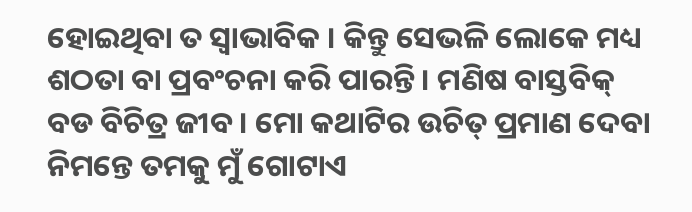ହୋଇଥିବା ତ ସ୍ୱାଭାବିକ । କିନ୍ତୁ ସେଭଳି ଲୋକେ ମଧ୍ୟ ଶଠତା ବା ପ୍ରବଂଚନା କରି ପାରନ୍ତି । ମଣିଷ ବାସ୍ତବିକ୍ ବଡ ବିଚିତ୍ର ଜୀବ । ମୋ କଥାଟିର ଉଚିତ୍ ପ୍ରମାଣ ଦେବା ନିମନ୍ତେ ତମକୁ ମୁଁ ଗୋଟାଏ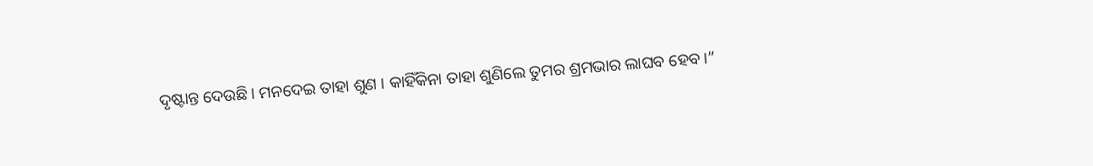ଦୃଷ୍ଟାନ୍ତ ଦେଉଛି । ମନଦେଇ ତାହା ଶୁଣ । କାହିଁକିନା ତାହା ଶୁଣିଲେ ତୁମର ଶ୍ରମଭାର ଲାଘବ ହେବ ।”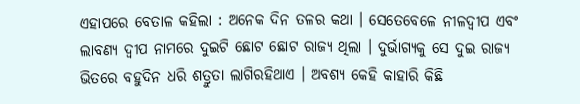ଏହାପରେ ବେତାଳ କହିଲା : ଅନେକ ଦିନ ତଳର କଥା । ସେତେବେଳେ ନୀଳଦ୍ୱୀପ ଏବଂ ଲାବଣ୍ୟ ଦ୍ୱୀପ ନାମରେ ଦୁଇଟି ଛୋଟ ଛୋଟ ରାଜ୍ୟ ଥିଲା । ଦୁର୍ଭାଗ୍ୟକୁ ସେ ଦୁଇ ରାଜ୍ୟ ଭିତରେ ବହୁଦିନ ଧରି ଶତ୍ରୁତା ଲାଗିରହିଥାଏ । ଅବଶ୍ୟ କେହି କାହାରି କିଛି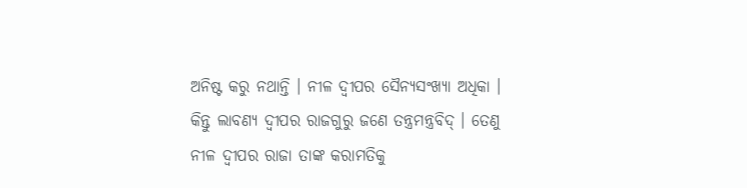ଅନିଷ୍ଟ କରୁ ନଥାନ୍ତି । ନୀଳ ଦ୍ୱୀପର ସୈନ୍ୟସଂଖ୍ୟା ଅଧିକା । କିନ୍ତୁ ଲାବଣ୍ୟ ଦ୍ୱୀପର ରାଜଗୁରୁ ଜଣେ ତନ୍ତ୍ରମନ୍ତ୍ରବିଦ୍ । ତେଣୁ ନୀଳ ଦ୍ୱୀପର ରାଜା ତାଙ୍କ କରାମତିକୁ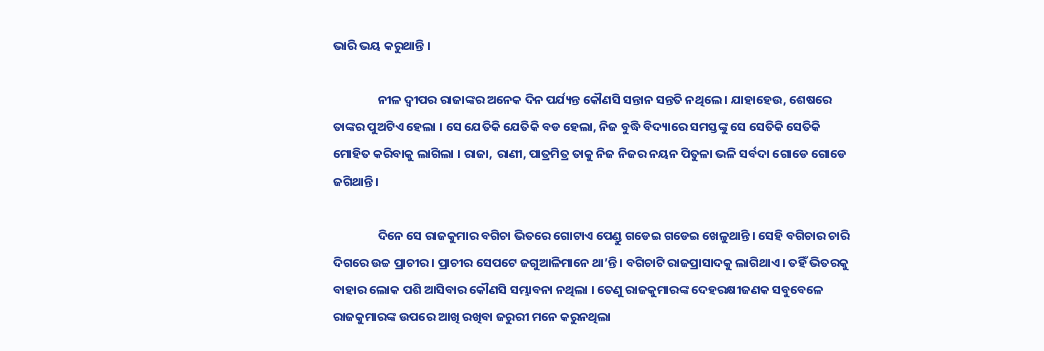ଭାରି ଭୟ କରୁଥାନ୍ତି ।

                ନୀଳ ଦ୍ୱୀପର ରାଜାଙ୍କର ଅନେକ ଦିନ ପର୍ଯ୍ୟନ୍ତ କୌଣସି ସନ୍ତାନ ସନ୍ତତି ନଥିଲେ । ଯାହାହେଉ, ଶେଷରେ ତାଙ୍କର ପୁଅଟିଏ ହେଲା । ସେ ଯେତିକି ଯେତିକି ବଡ ହେଲା, ନିଜ ବୁଦ୍ଧି ବିଦ୍ୟାରେ ସମସ୍ତଙ୍କୁ ସେ ସେତିକି ସେତିକି ମୋହିତ କରିବାକୁ ଲାଗିଲା । ରାଜା, ରାଣୀ, ପାତ୍ରମିତ୍ର ତାକୁ ନିଜ ନିଜର ନୟନ ପିତୁଳା ଭଳି ସର୍ବଦା ଗୋଡେ ଗୋଡେ ଜଗିଥାନ୍ତି ।

                ଦିନେ ସେ ରାଜକୁମାର ବଗିଚା ଭିତରେ ଗୋଟାଏ ପେଣ୍ଡୁ ଗଡେଇ ଗଡେଇ ଖେଳୁଥାନ୍ତି । ସେହି ବଗିଚାର ଚାରି ଦିଗରେ ଉଚ୍ଚ ପ୍ରାଚୀର । ପ୍ରାଚୀର ସେପଟେ ଜଗୁଆଳିମାନେ ଥା’ନ୍ତି । ବଗିଚାଟି ରାଜପ୍ରାସାଦକୁ ଲାଗିଥାଏ । ତହିଁ ଭିତରକୁ ବାହାର ଲୋକ ପଶି ଆସିବାର କୌଣସି ସମ୍ଭାବନା ନଥିଲା । ତେଣୁ ରାଜକୁମାରଙ୍କ ଦେହରକ୍ଷୀଜଣକ ସବୁବେଳେ ରାଜକୁମାରଙ୍କ ଉପରେ ଆଖି ରଖିବା ଜରୁରୀ ମନେ କରୁନଥିଲା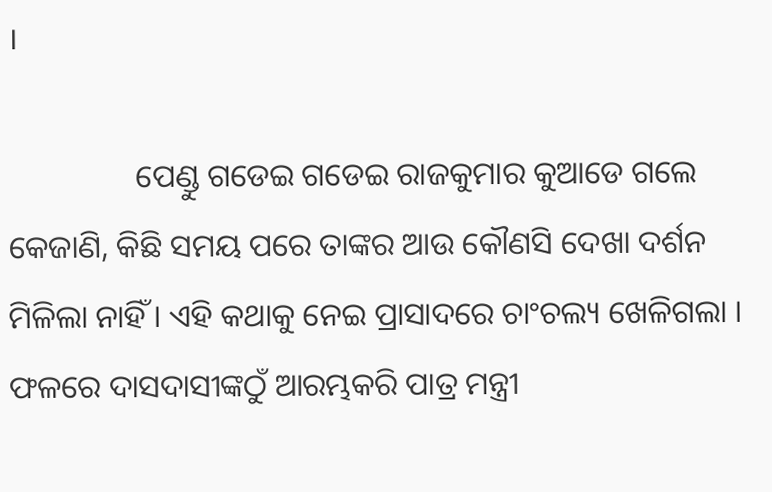।

                ପେଣ୍ଡୁ ଗଡେଇ ଗଡେଇ ରାଜକୁମାର କୁଆଡେ ଗଲେ କେଜାଣି, କିଛି ସମୟ ପରେ ତାଙ୍କର ଆଉ କୌଣସି ଦେଖା ଦର୍ଶନ ମିଳିଲା ନାହିଁ । ଏହି କଥାକୁ ନେଇ ପ୍ରାସାଦରେ ଚାଂଚଲ୍ୟ ଖେଳିଗଲା । ଫଳରେ ଦାସଦାସୀଙ୍କଠୁଁ ଆରମ୍ଭକରି ପାତ୍ର ମନ୍ତ୍ରୀ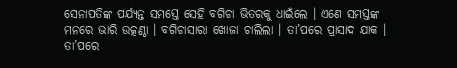ସେନାପତିଙ୍କ ପର୍ଯ୍ୟନ୍ତ ସମସ୍ତେ ସେହି ବଗିଚା ଭିତରକୁ ଧାଇଁଲେ । ଏଣେ ସମସ୍ତଙ୍କ ମନରେ ଭାରି ଉତ୍କଣ୍ଠା । ବଗିଚାସାରା ଖୋଜା ଚାଲିଲା । ତା’ପରେ ପ୍ରାସାଦ ଯାକ । ତା’ପରେ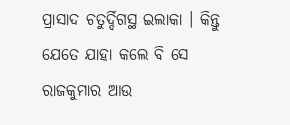ପ୍ରାସାଦ ଚତୁର୍ଦ୍ଦିଗସ୍ଥ ଇଲାକା । କିନ୍ତୁ ଯେତେ ଯାହା କଲେ ବି ସେ ରାଜକୁମାର ଆଉ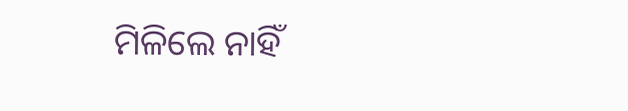ମିଳିଲେ ନାହିଁ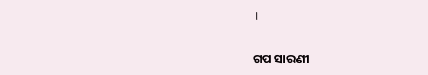।


ଗପ ସାରଣୀ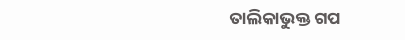ତାଲିକାଭୁକ୍ତ ଗପ